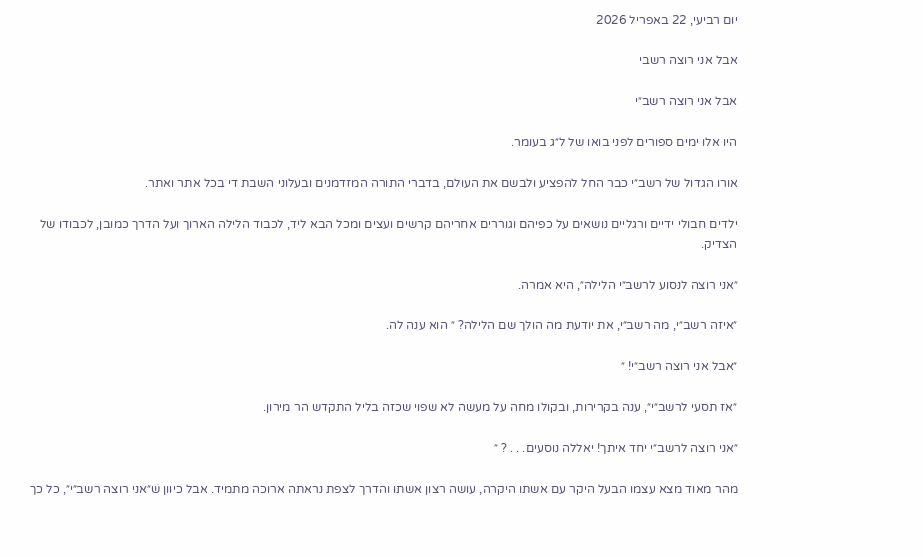יום רביעי, 22 באפריל 2026

אבל אני רוצה רשבי

אבל אני רוצה רשב״י

היו אלו ימים ספורים לפני בואו של ל״ג בעומר.

אורו הגדול של רשב״י כבר החל להפציע ולבשם את העולם, בדברי התורה המזדמנים ובעלוני השבת די בכל אתר ואתר.

ילדים חבולי ידיים ורגליים נושאים על כפיהם וגוררים אחריהם קרשים ועצים ומכל הבא ליד, לכבוד הלילה הארוך ועל הדרך כמובן, לכבודו של הצדיק.

״אני רוצה לנסוע לרשב״י הלילה״, היא אמרה.

״איזה רשב״י, מה רשב״י, את יודעת מה הולך שם הלילה? ״ הוא ענה לה.

״אבל אני רוצה רשב״י! ״

״אז תסעי לרשב״י״, ענה בקרירות, ובקולו מחה על מעשה לא שפוי שכזה בליל התקדש הר מירון.

״אני רוצה לרשב״י יחד איתך! יאללה נוסעים. . . ? ״

מהר מאוד מצא עצמו הבעל היקר עם אשתו היקרה, עושה רצון אשתו והדרך לצפת נראתה ארוכה מתמיד. אבל כיוון שׁ״אני רוצה רשב״י״, כל כך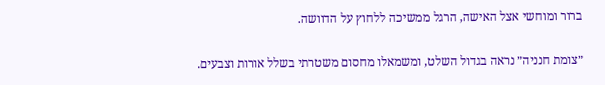ברור ומוחשי אצל האישה, הרגל ממשיכה ללחוץ על הדוושה.

״צומת חנניה״ נראה בגדול השלט, ומשמאלו מחסום משטרתי בשלל אורות וצבעים.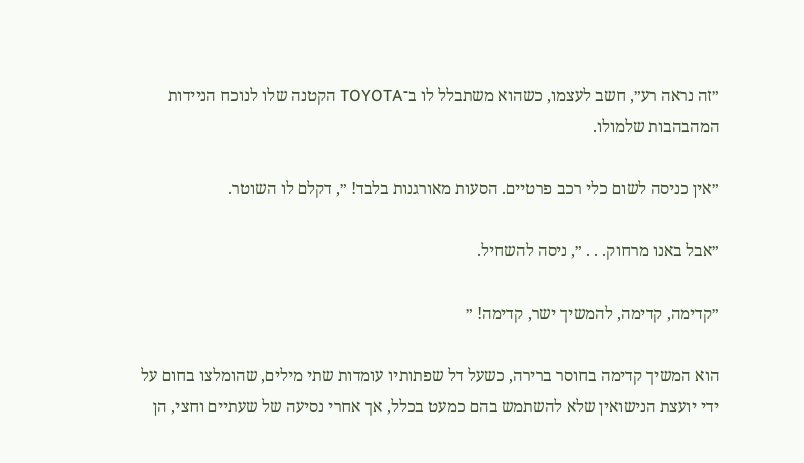״זה נראה רע״, חשב לעצמו, כשהוא משתבלל לו ב־TOYOTA הקטנה שלו לנוכח הניידות המהבהבות שלמולו.

״אין כניסה לשום כלי רכב פרטיים. הסעות מאורגנות בלבד! ״, דקלם לו השוטר.

״אבל באנו מרחוק. . . ״, ניסה להשחיל.

״קדימה, קדימה, להמשיך ישר, קדימה! ״

הוא המשיך קדימה בחוסר ברירה, כשעל דל שפתותיו עומדות שתי מילים, שהומלצו בחום על ידי יועצת הנישואין שלא להשתמש בהם כמעט בכלל, אך אחרי נסיעה של שעתיים וחצי, הן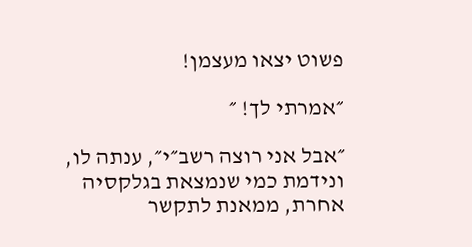פשוט יצאו מעצמן!

״אמרתי לך! ״

״אבל אני רוצה רשב״י״, ענתה לו, ונידמת כמי שנמצאת בגלקסיה אחרת, ממאנת לתקשר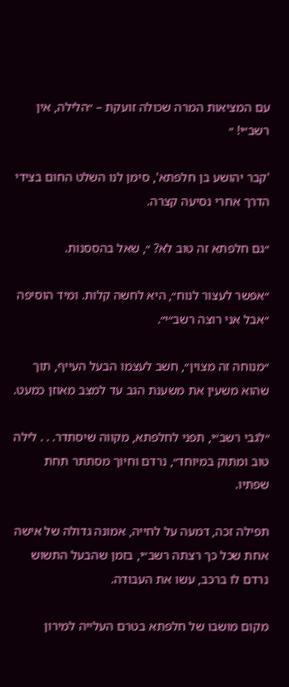עם המציאות המרה שכולה זועקת – ״הלילה, אין רשב״י! ״

'קבר יהושע בן חלפתא', סימן לנו השלט החום בצידי הדרך אחרי נסיעה קצרה.

״גם חלפתא זה טוב לא? ״, שאל בהססנות.

״אפשר לעצור לנוח״, היא לחשה קלות. ומיד הוסיפה ״אבל אני רוצה רשב״י״.

״מנוחה זה מצוין״, חשב לעצמו הבעל העייף, תוך שהוא משעין את משענת הגב עד למצב מאוזן כמעט.

״לגבי רשב״י, תפני לחלפתא, מקווה שיסתדר. . . לילה טוב ומתוק במיוחד״, נרדם וחיוך מסתתר תחת שפתיו.

תפילה זכה, דמעה על לחייה, אמונה גדולה של אישה אחת שכל כך רצתה רשב״י, בזמן שהבעל התשוש נרדם לו ברכב, עשו את העבודה.

מקום מושבו של חלפתא בטרם העלייה למירון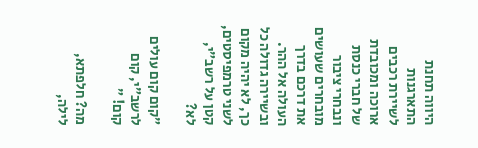היווה תחנת התארגנות לשיירת רכבים ארוכה ומכובדת של חברי כנסת ונבחרי ציבור מובחרים שעושים את דרכם בדרך העולה אל ההר. ובשיירה גדולה כל כך, לא יהיה מקום לשני טרמפיסטים, קטן על רשב״י, לא?

״קום קום עולים לרשב״י, קום קום! ״

מה? חלפתא, לילה,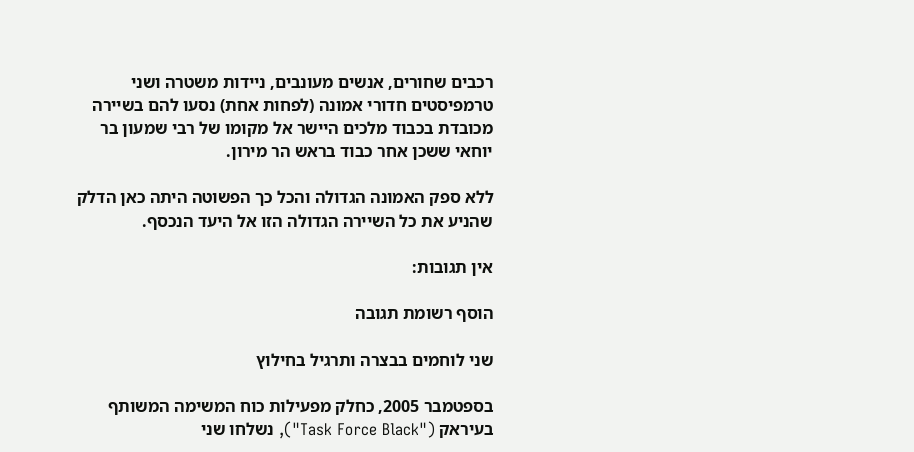רכבים שחורים, אנשים מעונבים, ניידות משטרה ושני טרמפיסטים חדורי אמונה (לפחות אחת) נסעו להם בשיירה מכובדת בכבוד מלכים היישר אל מקומו של רבי שמעון בר יוחאי ששכן אחר כבוד בראש הר מירון.

ללא ספק האמונה הגדולה והכל כך הפשוטה היתה כאן הדלק שהניע את כל השיירה הגדולה הזו אל היעד הנכסף.

אין תגובות:

הוסף רשומת תגובה

שני לוחמים בבצרה ותרגיל בחילוץ

בספטמבר 2005, כחלק מפעילות כוח המשימה המשותף בעיראק ("Task Force Black"), נשלחו שני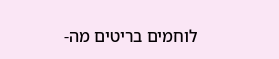לוחמים בריטים מה-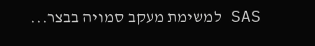SAS למשימת מעקב סמויה בבצר...